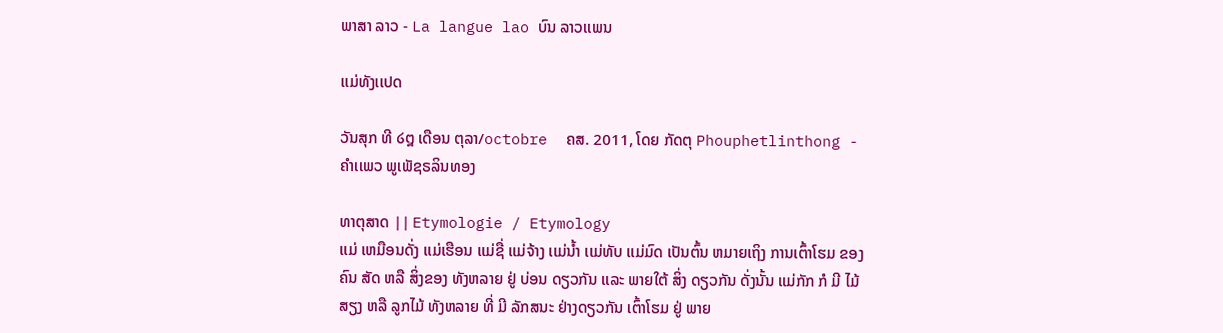ພາສາ ລາວ - La langue lao ບົນ ລາວເເພນ

ເເມ່ທັງເເປດ

ວັນສຸກ ທີ ໒໘ ເດືອນ ຕຸລາ/octobre  ຄສ. 2011, ໂດຍ ກັດຕຸ Phouphetlinthong - ຄໍາເເພວ ພູເພັຊຣລິນທອງ

ທາຕຸສາດ || Etymologie / Etymology
ເເມ່ ເຫມືອນດັ່ງ ເເມ່ເຮືອນ ເເມ່ຊື່ ເເມ່ຈ້າງ ເເມ່ນໍ້າ ເເມ່ທັບ ເເມ່ມົດ ເປັນຕົ້ນ ຫມາຍເຖິງ ການເຕົ້າໂຮມ ຂອງ ຄົນ ສັດ ຫລື ສິ່ງຂອງ ທັງຫລາຍ ຢູ່ ບ່ອນ ດຽວກັນ ເເລະ ພາຍໃຕ້ ສິ່ງ ດຽວກັນ ດັ່ງນັ້ນ ເເມ່ກັກ ກໍ ມີ ໄມ້ສຽງ ຫລື ລູກໄມ້ ທັງຫລາຍ ທີ່ ມີ ລັກສນະ ຢ່າງດຽວກັນ ເຕົ້າໂຮມ ຢູ່ ພາຍ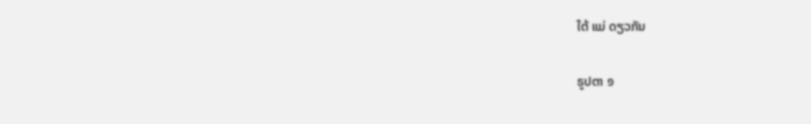ໃຕ້ ເເມ່ ດຽວກັນ

ຣູປຕາ ໑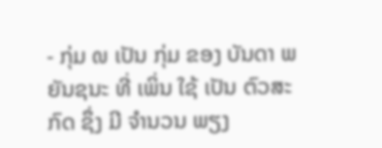- ກຸ່ມ ໙ ເປັນ ກຸ່ມ ຂອງ ບັນດາ ພຍັນຊນະ ທີ່ ເພິ່ນ ໃຊ້ ເປັນ ຕົວສະກົດ ຊຶ່ງ ມີ ຈໍານວນ ພຽງ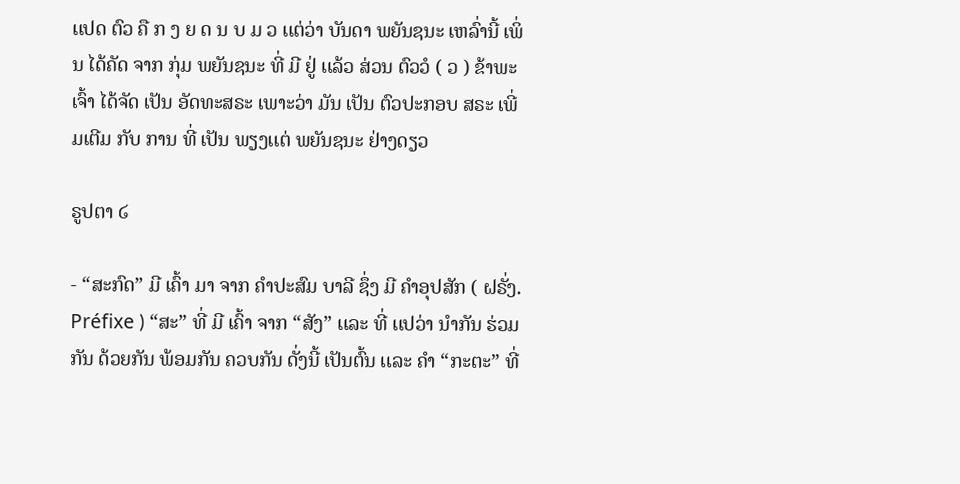ເເປດ ຕົວ ຄື ກ ງ ຍ ດ ນ ບ ມ ວ ເເຕ່ວ່າ ບັນດາ ພຍັນຊນະ ເຫລົ່ານີ້ ເພິ່ນ ໄດ້ຄັດ ຈາກ ກຸ່ມ ພຍັນຊນະ ທີ່ ມີ ຢູ່ ເເລ້ວ ສ່ວນ ຕົວວໍ ( ວ ) ຂ້າພະເຈົ້າ ໄດ້ຈັດ ເປັນ ອັດທະສຣະ ເພາະວ່າ ມັນ ເປັນ ຕົວປະກອບ ສຣະ ເພີ່ມເຕີມ ກັບ ການ ທີ່ ເປັນ ພຽງເເຕ່ ພຍັນຊນະ ຢ່າງດຽວ

ຣູປຕາ ໒

- “ສະກົດ” ມີ ເຄົ້າ ມາ ຈາກ ຄໍາປະສົມ ບາລີ ຊຶ່ງ ມີ ຄໍາອຸປສັກ ( ຝຣັ່ງ. Préfixe ) “ສະ” ທີ່ ມີ ເຄົ້າ ຈາກ “ສັງ” ເເລະ ທີ່ ເເປວ່າ ນໍາກັນ ຮ່ວມກັນ ດ້ວຍກັນ ພ້ອມກັນ ຄວບກັນ ດັ່ງນີ້ ເປັນຕົ້ນ ເເລະ ຄໍາ “ກະຕະ” ທີ່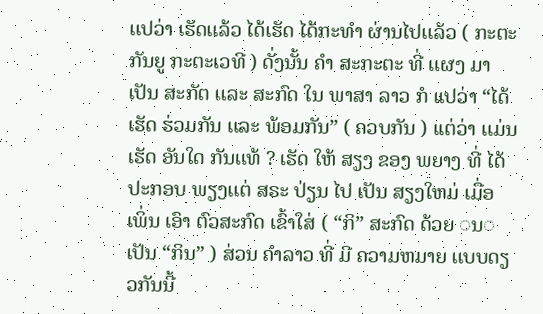ເເປວ່າ ເຮັດເເລ້ວ ໄດ້ເຮັດ ໄດ້ກະທໍາ ຜ່ານໄປເເລ້ວ ( ກະຕະກັນຍູ ກະຕະເວທີ ) ດັ່ງນັ້ນ ຄໍາ ສະກະຕະ ທີ່ ເເຜງ ມາ ເປັນ ສະກັຕ ເເລະ ສະກົດ ໃນ ພາສາ ລາວ ກໍ ເເປວ່າ “ໄດ້ເຮັດ ຮ່ວມກັນ ເເລະ ພ້ອມກັນ” ( ຄວບກັນ ) ເເຕ່ວ່າ ເເມ່ນ ເຮັດ ອັນໃດ ກັນເເທ້ ? ເຮັດ ໃຫ້ ສຽງ ຂອງ ພຍາງ ທີ່ ໄດ້ປະກອບ ພຽງເເຕ່ ສຣະ ປ່ຽນ ໄປ ເປັນ ສຽງໃຫມ່ ເມື່ອ ເພິ່ນ ເອົາ ຕົວສະກົດ ເຂົ້າໃສ່ ( “ກິ” ສະກົດ ດ້ວຍ ◌ນ◌ ເປັນ “ກິນ” ) ສ່ວນ ຄໍາລາວ ທີ່ ມີ ຄວາມຫມາຍ ເເບບດຽວກັນນີ້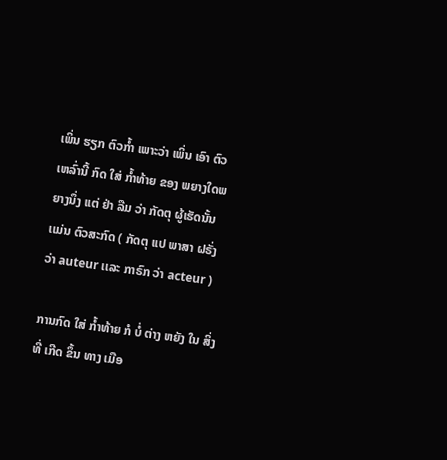ເພິ່ນ ຮຽກ ຕົວກໍ້າ ເພາະວ່າ ເພິ່ນ ເອົາ ຕົວ ເຫລົ່ານີ້ ກົດ ໃສ່ ກໍ້າທ້າຍ ຂອງ ພຍາງໃດພຍາງນຶ່ງ ເເຕ່ ຢ່າ ລືມ ວ່າ ກັດຕຸ ຜູ້ເຮັດນັ້ນ ເເມ່ນ ຕົວສະກົດ ( ກັດຕຸ ເເປ ພາສາ ຝຣັ່ງ ວ່າ auteur ເເລະ ກາຣົກ ວ່າ acteur )

ການກົດ ໃສ່ ກໍ້າທ້າຍ ກໍ ບໍ່ ຕ່າງ ຫຍັງ ໃນ ສິ່ງ ທີ່ ເກີດ ຂຶ້ນ ທາງ ເມືອ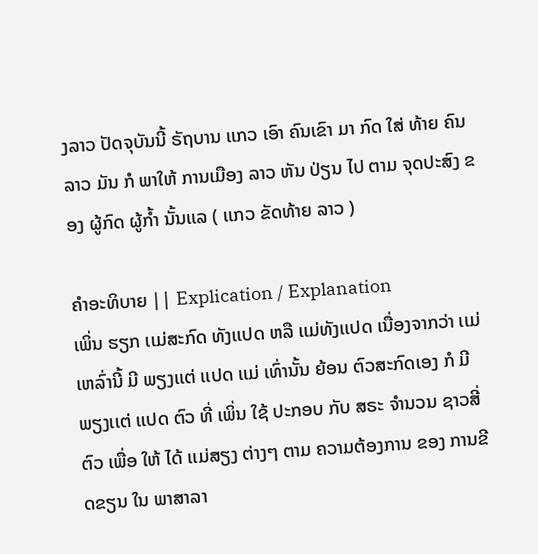ງລາວ ປັດຈຸບັນນີ້ ຣັຖບານ ເເກວ ເອົາ ຄົນເຂົາ ມາ ກົດ ໃສ່ ທ້າຍ ຄົນລາວ ມັນ ກໍ ພາໃຫ້ ການເມືອງ ລາວ ຫັນ ປ່ຽນ ໄປ ຕາມ ຈຸດປະສົງ ຂອງ ຜູ້ກົດ ຜູ້ກໍ້າ ນັ້ນເເລ ( ເເກວ ຂັດທ້າຍ ລາວ )

ຄໍາອະທິບາຍ || Explication / Explanation
ເພິ່ນ ຮຽກ ເເມ່ສະກົດ ທັງເເປດ ຫລື ເເມ່ທັງເເປດ ເນື່ອງຈາກວ່າ ເເມ່ ເຫລົ່ານີ້ ມີ ພຽງເເຕ່ ເເປດ ເເມ່ ເທົ່ານັ້ນ ຍ້ອນ ຕົວສະກົດເອງ ກໍ ມີ ພຽງເເຕ່ ເເປດ ຕົວ ທີ່ ເພິ່ນ ໃຊ້ ປະກອບ ກັບ ສຣະ ຈໍານວນ ຊາວສີ່ ຕົວ ເພື່ອ ໃຫ້ ໄດ້ ເເມ່ສຽງ ຕ່າງໆ ຕາມ ຄວາມຕ້ອງການ ຂອງ ການຂີດຂຽນ ໃນ ພາສາລາ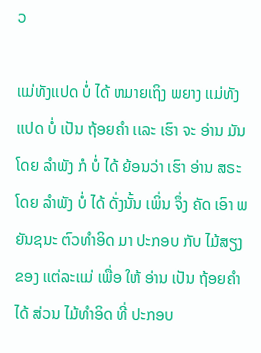ວ

ເເມ່ທັງເເປດ ບໍ່ ໄດ້ ຫມາຍເຖິງ ພຍາງ ເເມ່ທັງເເປດ ບໍ່ ເປັນ ຖ້ອຍຄໍາ ເເລະ ເຮົາ ຈະ ອ່ານ ມັນ ໂດຍ ລໍາພັງ ກໍ ບໍ່ ໄດ້ ຍ້ອນວ່າ ເຮົາ ອ່ານ ສຣະ ໂດຍ ລໍາພັງ ບໍ່ ໄດ້ ດັ່ງນັ້ນ ເພິ່ນ ຈຶ່ງ ຄັດ ເອົາ ພຍັນຊນະ ຕົວທໍາອິດ ມາ ປະກອບ ກັບ ໄມ້ສຽງ ຂອງ ເເຕ່ລະເເມ່ ເພື່ອ ໃຫ້ ອ່ານ ເປັນ ຖ້ອຍຄໍາ ໄດ້ ສ່ວນ ໄມ້ທໍາອິດ ທີ່ ປະກອບ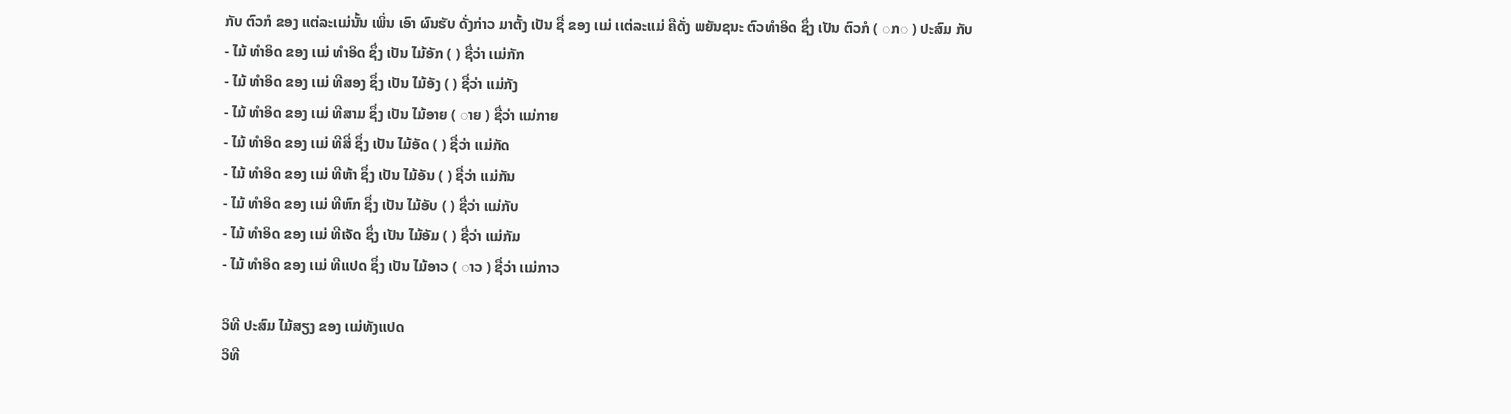ກັບ ຕົວກໍ ຂອງ ເເຕ່ລະເເມ່ນັ້ນ ເພິ່ນ ເອົາ ຜົນຮັບ ດັ່ງກ່າວ ມາຕັ້ງ ເປັນ ຊື່ ຂອງ ເເມ່ ເເຕ່ລະເເມ່ ຄືດັ່ງ ພຍັນຊນະ ຕົວທໍາອິດ ຊຶ່ງ ເປັນ ຕົວກໍ ( ◌ກ◌ ) ປະສົມ ກັບ
- ໄມ້ ທໍາອິດ ຂອງ ເເມ່ ທໍາອິດ ຊຶ່ງ ເປັນ ໄມ້ອັກ ( ) ຊື່ວ່າ ເເມ່ກັກ
- ໄມ້ ທໍາອິດ ຂອງ ເເມ່ ທີສອງ ຊຶ່ງ ເປັນ ໄມ້ອັງ ( ) ຊື່ວ່າ ເເມ່ກັງ
- ໄມ້ ທໍາອິດ ຂອງ ເເມ່ ທີສາມ ຊຶ່ງ ເປັນ ໄມ້ອາຍ ( ◌າຍ ) ຊື່ວ່າ ເເມ່ກາຍ
- ໄມ້ ທໍາອິດ ຂອງ ເເມ່ ທີສີ່ ຊຶ່ງ ເປັນ ໄມ້ອັດ ( ) ຊື່ວ່າ ເເມ່ກັດ
- ໄມ້ ທໍາອິດ ຂອງ ເເມ່ ທີຫ້າ ຊຶ່ງ ເປັນ ໄມ້ອັນ ( ) ຊື່ວ່າ ເເມ່ກັນ
- ໄມ້ ທໍາອິດ ຂອງ ເເມ່ ທີຫົກ ຊຶ່ງ ເປັນ ໄມ້ອັບ ( ) ຊື່ວ່າ ເເມ່ກັບ
- ໄມ້ ທໍາອິດ ຂອງ ເເມ່ ທີເຈັດ ຊຶ່ງ ເປັນ ໄມ້ອັມ ( ) ຊື່ວ່າ ເເມ່ກັມ
- ໄມ້ ທໍາອິດ ຂອງ ເເມ່ ທີເເປດ ຊຶ່ງ ເປັນ ໄມ້ອາວ ( ◌າວ ) ຊື່ວ່າ ເເມ່ກາວ

ວິທີ ປະສົມ ໄມ້ສຽງ ຂອງ ເເມ່ທັງເເປດ
ວິທີ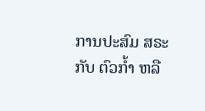ການປະສົມ ສຣະ ກັບ ຕົວກໍ້າ ຫລື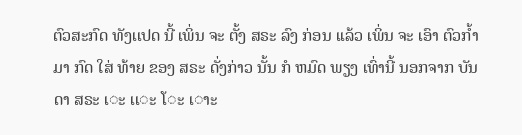ຕົວສະກົດ ທັງເເປດ ນີ້ ເພິ່ນ ຈະ ຕັ້ງ ສຣະ ລົງ ກ່ອນ ເເລ້ວ ເພິ່ນ ຈະ ເອົາ ຕົວກໍ້າ ມາ ກົດ ໃສ່ ທ້າຍ ຂອງ ສຣະ ດັ່ງກ່າວ ນັ້ນ ກໍ ຫມົດ ພຽງ ເທົ່ານີ້ ນອກຈາກ ບັນດາ ສຣະ ເ◌ະ ເເ◌ະ ໂ◌ະ ເ◌າະ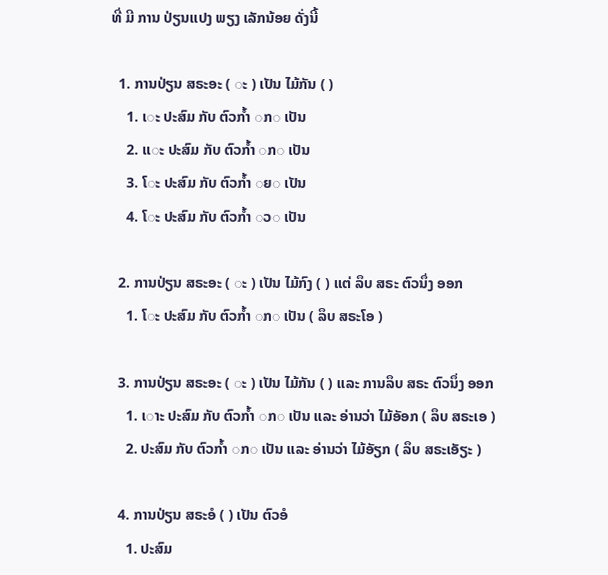ທີ່ ມີ ການ ປ່ຽນເເປງ ພຽງ ເລັກນ້ອຍ ດັ່ງນີ້

  1. ການປ່ຽນ ສຣະອະ ( ◌ະ ) ເປັນ ໄມ້ກັນ ( )
    1. ເ◌ະ ປະສົມ ກັບ ຕົວກໍ້າ ◌ກ◌ ເປັນ
    2. ເເ◌ະ ປະສົມ ກັບ ຕົວກໍ້າ ◌ກ◌ ເປັນ
    3. ໂ◌ະ ປະສົມ ກັບ ຕົວກໍ້າ ◌ຍ◌ ເປັນ
    4. ໂ◌ະ ປະສົມ ກັບ ຕົວກໍ້າ ◌ວ◌ ເປັນ

  2. ການປ່ຽນ ສຣະອະ ( ◌ະ ) ເປັນ ໄມ້ກົງ ( ) ເເຕ່ ລຶບ ສຣະ ຕົວນຶ່ງ ອອກ
    1. ໂ◌ະ ປະສົມ ກັບ ຕົວກໍ້າ ◌ກ◌ ເປັນ ( ລຶບ ສຣະໂອ )

  3. ການປ່ຽນ ສຣະອະ ( ◌ະ ) ເປັນ ໄມ້ກັນ ( ) ເເລະ ການລຶບ ສຣະ ຕົວນຶ່ງ ອອກ
    1. ເ◌າະ ປະສົມ ກັບ ຕົວກໍ້າ ◌ກ◌ ເປັນ ເເລະ ອ່ານວ່າ ໄມ້ອັອກ ( ລຶບ ສຣະເອ )
    2. ປະສົມ ກັບ ຕົວກໍ້າ ◌ກ◌ ເປັນ ເເລະ ອ່ານວ່າ ໄມ້ອັຽກ ( ລຶບ ສຣະເອັຽະ )

  4. ການປ່ຽນ ສຣະອໍ ( ) ເປັນ ຕົວອໍ
    1. ປະສົມ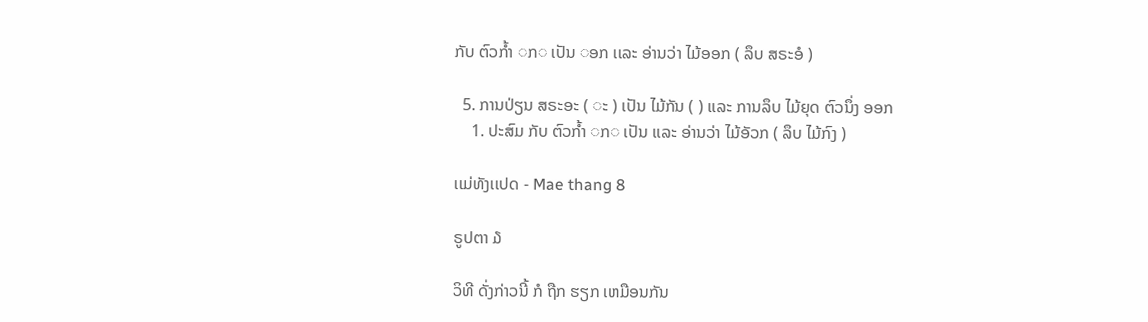ກັບ ຕົວກໍ້າ ◌ກ◌ ເປັນ ◌ອກ ເເລະ ອ່ານວ່າ ໄມ້ອອກ ( ລຶບ ສຣະອໍ )

  5. ການປ່ຽນ ສຣະອະ ( ◌ະ ) ເປັນ ໄມ້ກັນ ( ) ເເລະ ການລຶບ ໄມ້ຍຸດ ຕົວນຶ່ງ ອອກ
    1. ປະສົມ ກັບ ຕົວກໍ້າ ◌ກ◌ ເປັນ ເເລະ ອ່ານວ່າ ໄມ້ອັວກ ( ລຶບ ໄມ້ກົງ )

ເເມ່ທັງເເປດ - Mae thang 8

ຣູປຕາ ໓

ວິທີ ດັ່ງກ່າວນີ້ ກໍ ຖືກ ຮຽກ ເຫມືອນກັນ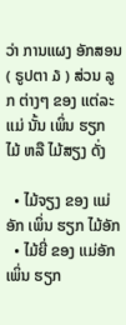ວ່າ ການເເຜງ ອັກສອນ ( ຣູປຕາ ໓ ) ສ່ວນ ລູກ ຕ່າງໆ ຂອງ ເເຕ່ລະເເມ່ ນັ້ນ ເພິ່ນ ຮຽກ ໄມ້ ຫລື ໄມ້ສຽງ ດັ່ງ

  • ໄມ້ຈຽງ ຂອງ ເເມ່ອັກ ເພິ່ນ ຮຽກ ໄມ້ອັກ
  • ໄມ້ຍີ່ ຂອງ ເເມ່ອັກ ເພິ່ນ ຮຽກ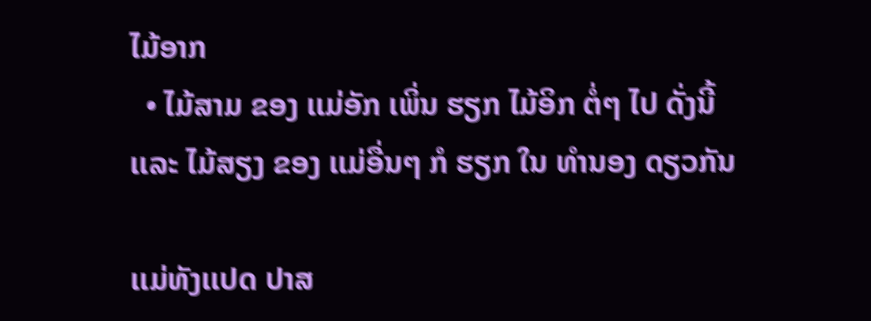ໄມ້ອາກ
  • ໄມ້ສາມ ຂອງ ເເມ່ອັກ ເພິ່ນ ຮຽກ ໄມ້ອິກ ຕໍ່ໆ ໄປ ດັ່ງນີ້ ເເລະ ໄມ້ສຽງ ຂອງ ເເມ່ອື່ນໆ ກໍ ຮຽກ ໃນ ທໍານອງ ດຽວກັນ

ເເມ່ທັງເເປດ ປາສ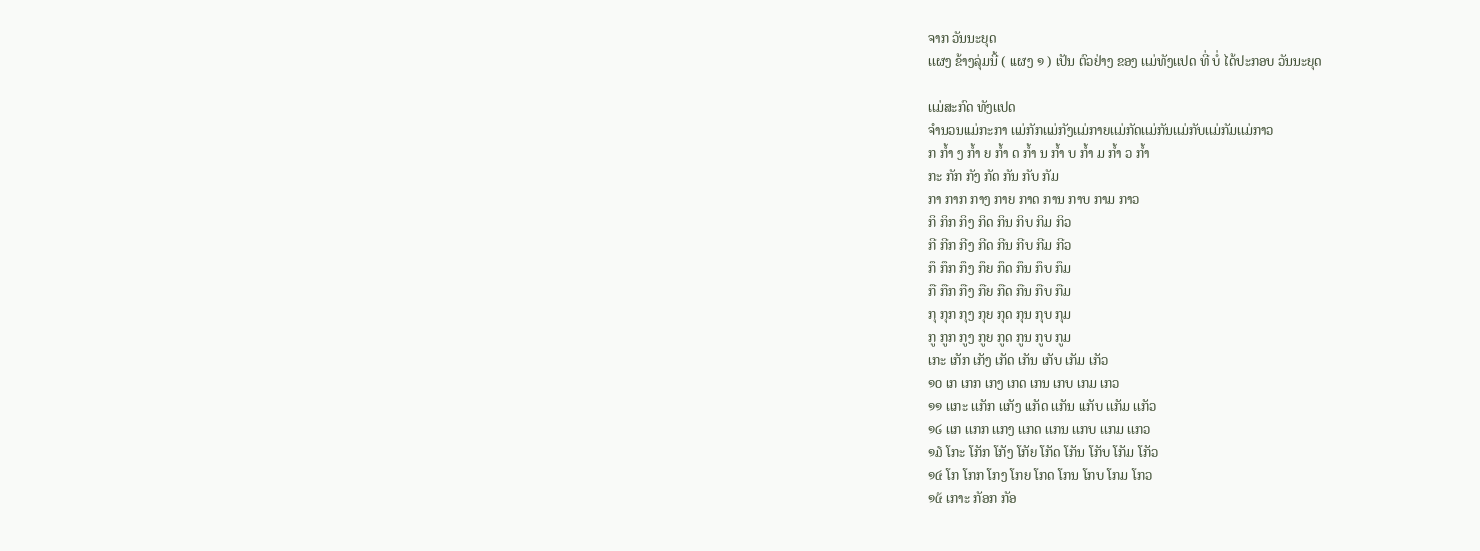ຈາກ ວັນນະຍຸດ
ເເຜງ ຂ້າງລຸ່ມນີ້ ( ເເຜງ ໑ ) ເປັນ ຕົວຢ່າງ ຂອງ ເເມ່ທັງເເປດ ທີ່ ບໍ່ ໄດ້ປະກອບ ວັນນະຍຸດ

ເເມ່ສະກົດ ທັງເເປດ
ຈໍານວນເເມ່ກະກາ ເເມ່ກັກເເມ່ກັງເເມ່ກາຍເເມ່ກັດເເມ່ກັນເເມ່ກັບເເມ່ກັມເເມ່ກາວ
ກ ກໍ້າ ງ ກໍ້າ ຍ ກໍ້າ ດ ກໍ້າ ນ ກໍ້າ ບ ກໍ້າ ມ ກໍ້າ ວ ກໍ້າ
ກະ ກັກ ກັງ ກັດ ກັນ ກັບ ກັມ
ກາ ກາກ ກາງ ກາຍ ກາດ ການ ກາບ ກາມ ກາວ
ກິ ກິກ ກິງ ກິດ ກິນ ກິບ ກິມ ກິວ
ກີ ກີກ ກີງ ກີດ ກີນ ກີບ ກີມ ກີວ
ກຶ ກຶກ ກຶງ ກຶຍ ກຶດ ກຶນ ກຶບ ກຶມ
ກື ກືກ ກືງ ກືຍ ກືດ ກືນ ກືບ ກືມ
ກຸ ກຸກ ກຸງ ກຸຍ ກຸດ ກຸນ ກຸບ ກຸມ
ກູ ກູກ ກູງ ກູຍ ກູດ ກູນ ກູບ ກູມ
ເກະ ເກັກ ເກັງ ເກັດ ເກັນ ເກັບ ເກັມ ເກັວ
໑໐ ເກ ເກກ ເກງ ເກດ ເກນ ເກບ ເກມ ເກວ
໑໑ ເເກະ ເເກັກ ເເກັງ ເເກັດ ເເກັນ ເເກັບ ເເກັມ ເເກັວ
໑໒ ເເກ ເເກກ ເເກງ ເເກດ ເເກນ ເເກບ ເເກມ ເເກວ
໑໓ ໂກະ ໂກັກ ໂກັງ ໂກັຍ ໂກັດ ໂກັນ ໂກັບ ໂກັມ ໂກັວ
໑໔ ໂກ ໂກກ ໂກງ ໂກຍ ໂກດ ໂກນ ໂກບ ໂກມ ໂກວ
໑໕ ເກາະ ກັອກ ກັອ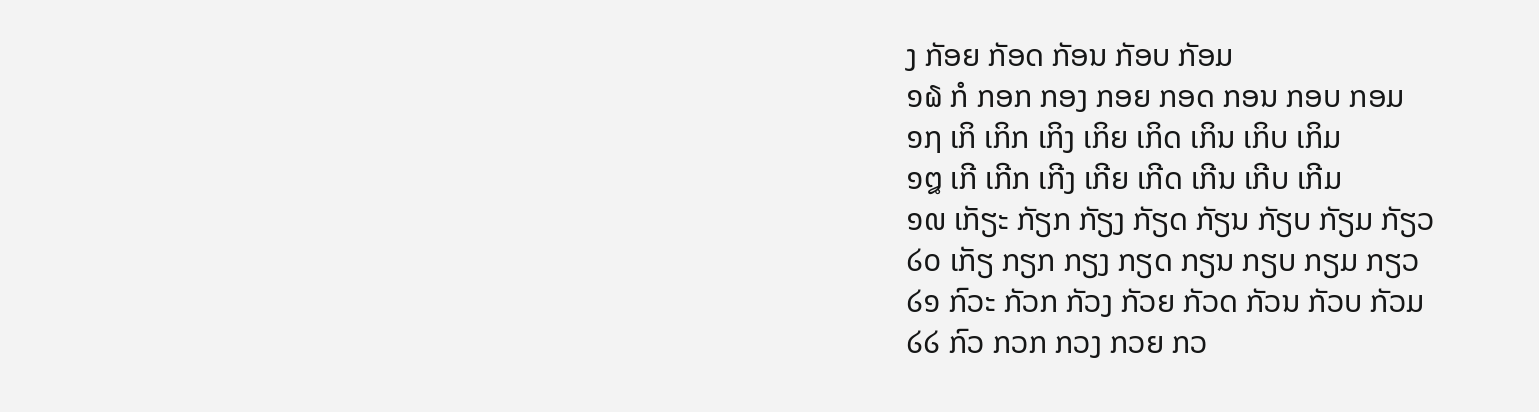ງ ກັອຍ ກັອດ ກັອນ ກັອບ ກັອມ
໑໖ ກໍ ກອກ ກອງ ກອຍ ກອດ ກອນ ກອບ ກອມ
໑໗ ເກິ ເກິກ ເກິງ ເກິຍ ເກິດ ເກິນ ເກິບ ເກິມ
໑໘ ເກີ ເກີກ ເກີງ ເກີຍ ເກີດ ເກີນ ເກີບ ເກີມ
໑໙ ເກັຽະ ກັຽກ ກັຽງ ກັຽດ ກັຽນ ກັຽບ ກັຽມ ກັຽວ
໒໐ ເກັຽ ກຽກ ກຽງ ກຽດ ກຽນ ກຽບ ກຽມ ກຽວ
໒໑ ກົວະ ກັວກ ກັວງ ກັວຍ ກັວດ ກັວນ ກັວບ ກັວມ
໒໒ ກົວ ກວກ ກວງ ກວຍ ກວ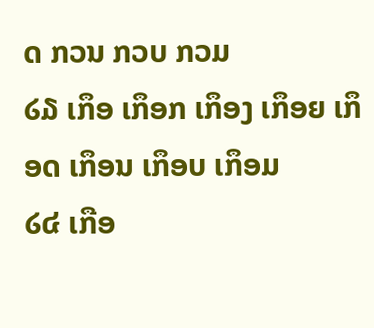ດ ກວນ ກວບ ກວມ
໒໓ ເກຶອ ເກຶອກ ເກຶອງ ເກຶອຍ ເກຶອດ ເກຶອນ ເກຶອບ ເກຶອມ
໒໔ ເກືອ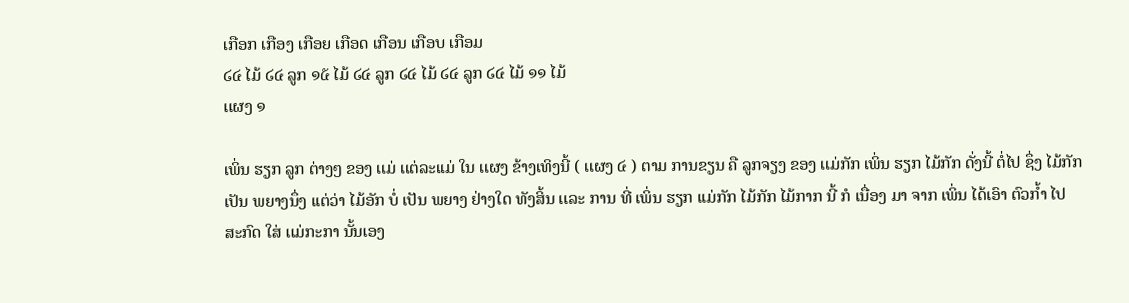ເກືອກ ເກືອງ ເກືອຍ ເກືອດ ເກືອນ ເກືອບ ເກືອມ
໒໔ ໄມ້ ໒໔ ລູກ ໑໕ ໄມ້ ໒໔ ລູກ ໒໔ ໄມ້ ໒໔ ລູກ ໒໔ ໄມ້ ໑໑ ໄມ້
ເເຜງ ໑

ເພິ່ນ ຮຽກ ລູກ ຕ່າງໆ ຂອງ ເເມ່ ເເຕ່ລະເເມ່ ໃນ ເເຜງ ຂ້າງເທິງນີ້ ( ເເຜງ ໔ ) ຕາມ ການຂຽນ ຄື ລູກຈຽງ ຂອງ ເເມ່ກັກ ເພິ່ນ ຮຽກ ໄມ້ກັກ ດັ່ງນີ້ ຕໍ່ໄປ ຊຶ່ງ ໄມ້ກັກ ເປັນ ພຍາງນຶ່ງ ເເຕ່ວ່າ ໄມ້ອັກ ບໍ່ ເປັນ ພຍາງ ຢ່າງໃດ ທັງສິ້ນ ເເລະ ການ ທີ່ ເພິ່ນ ຮຽກ ເເມ່ກັກ ໄມ້ກັກ ໄມ້ກາກ ນີ້ ກໍ ເນື່ອງ ມາ ຈາກ ເພິ່ນ ໄດ້ເອົາ ຕົວກໍ້າ ໄປ ສະກົດ ໃສ່ ເເມ່ກະກາ ນັ້ນເອງ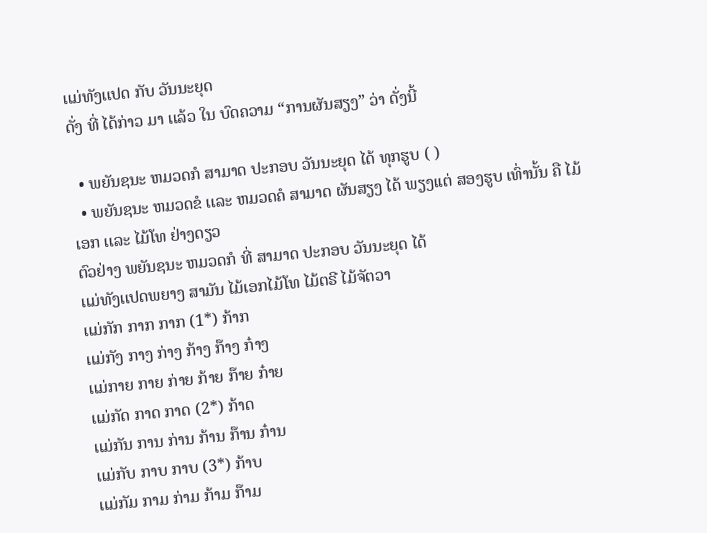ເເມ່ທັງເເປດ ກັບ ວັນນະຍຸດ
ດັ່ງ ທີ່ ໄດ້ກ່າວ ມາ ເເລ້ວ ໃນ ບົດຄວາມ “ການຜັນສຽງ” ວ່າ ດັ່ງນີ້

  • ພຍັນຊນະ ຫມວດກໍ ສາມາດ ປະກອບ ວັນນະຍຸດ ໄດ້ ທຸກຮູບ ( )
  • ພຍັນຊນະ ຫມວດຂໍ ເເລະ ຫມວດຄໍ ສາມາດ ຜັນສຽງ ໄດ້ ພຽງເເຕ່ ສອງຮູບ ເທົ່ານັ້ນ ຄື ໄມ້ເອກ ເເລະ ໄມ້ໂທ ຢ່າງດຽວ
ຕົວຢ່າງ ພຍັນຊນະ ຫມວດກໍ ທີ່ ສາມາດ ປະກອບ ວັນນະຍຸດ ໄດ້
ເເມ່ທັງເເປດພຍາງ ສາມັນ ໄມ້ເອກໄມ້ໂທ ໄມ້ຕຣີ ໄມ້ຈັຕວາ
ເເມ່ກັກ ກາກ ກາກ (1*) ກ້າກ
ເເມ່ກັງ ກາງ ກ່າງ ກ້າງ ກ໊າງ ກ໋າງ
ເເມ່ກາຍ ກາຍ ກ່າຍ ກ້າຍ ກ໊າຍ ກ໋າຍ
ເເມ່ກັດ ກາດ ກາດ (2*) ກ້າດ
ເເມ່ກັນ ການ ກ່ານ ກ້ານ ກ໊ານ ກ໋ານ
ເເມ່ກັບ ກາບ ກາບ (3*) ກ້າບ
ເເມ່ກັມ ກາມ ກ່າມ ກ້າມ ກ໊າມ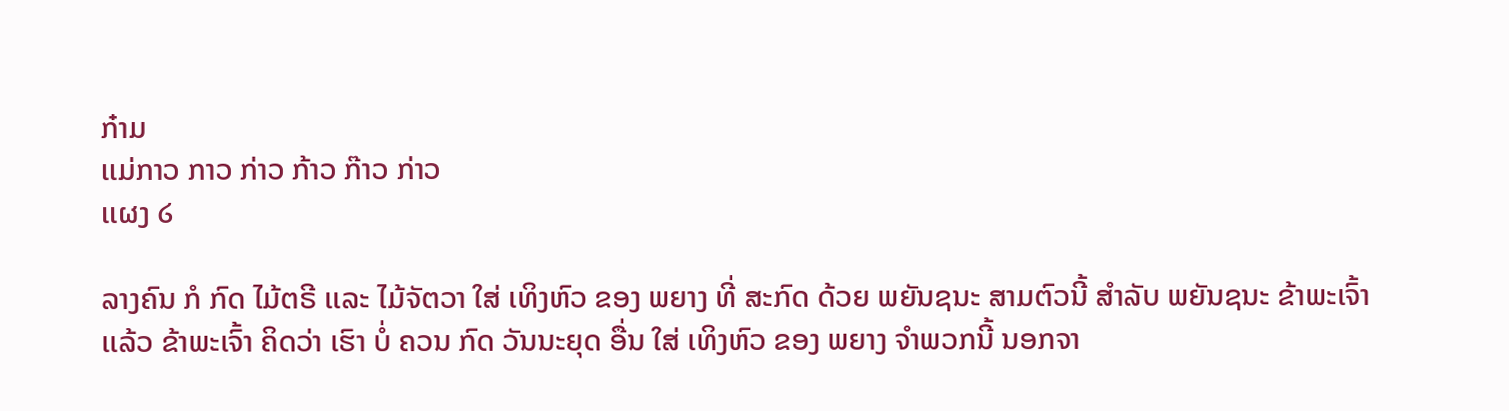ກ໋າມ
ເເມ່ກາວ ກາວ ກ່າວ ກ້າວ ກ໊າວ ກ່າວ
ເເຜງ ໒

ລາງຄົນ ກໍ ກົດ ໄມ້ຕຣີ ເເລະ ໄມ້ຈັຕວາ ໃສ່ ເທິງຫົວ ຂອງ ພຍາງ ທີ່ ສະກົດ ດ້ວຍ ພຍັນຊນະ ສາມຕົວນີ້ ສໍາລັບ ພຍັນຊນະ ຂ້າພະເຈົ້າ ເເລ້ວ ຂ້າພະເຈົ້າ ຄິດວ່າ ເຮົາ ບໍ່ ຄວນ ກົດ ວັນນະຍຸດ ອື່ນ ໃສ່ ເທິງຫົວ ຂອງ ພຍາງ ຈໍາພວກນີ້ ນອກຈາ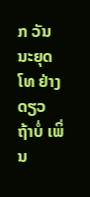ກ ວັນນະຍຸດ ໂທ ຢ່າງດຽວ ຖ້າບໍ່ ເພິ່ນ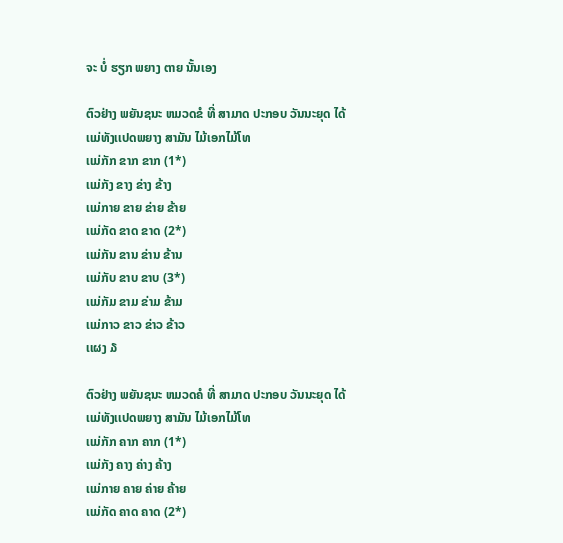ຈະ ບໍ່ ຮຽກ ພຍາງ ຕາຍ ນັ້ນເອງ

ຕົວຢ່າງ ພຍັນຊນະ ຫມວດຂໍ ທີ່ ສາມາດ ປະກອບ ວັນນະຍຸດ ໄດ້
ເເມ່ທັງເເປດພຍາງ ສາມັນ ໄມ້ເອກໄມ້ໂທ
ເເມ່ກັກ ຂາກ ຂາກ (1*)
ເເມ່ກັງ ຂາງ ຂ່າງ ຂ້າງ
ເເມ່ກາຍ ຂາຍ ຂ່າຍ ຂ້າຍ
ເເມ່ກັດ ຂາດ ຂາດ (2*)
ເເມ່ກັນ ຂານ ຂ່ານ ຂ້ານ
ເເມ່ກັບ ຂາບ ຂາບ (3*)
ເເມ່ກັມ ຂາມ ຂ່າມ ຂ້າມ
ເເມ່ກາວ ຂາວ ຂ່າວ ຂ້າວ
ເເຜງ ໓

ຕົວຢ່າງ ພຍັນຊນະ ຫມວດຄໍ ທີ່ ສາມາດ ປະກອບ ວັນນະຍຸດ ໄດ້
ເເມ່ທັງເເປດພຍາງ ສາມັນ ໄມ້ເອກໄມ້ໂທ
ເເມ່ກັກ ຄາກ ຄາກ (1*)
ເເມ່ກັງ ຄາງ ຄ່າງ ຄ້າງ
ເເມ່ກາຍ ຄາຍ ຄ່າຍ ຄ້າຍ
ເເມ່ກັດ ຄາດ ຄາດ (2*)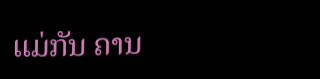ເເມ່ກັນ ຄານ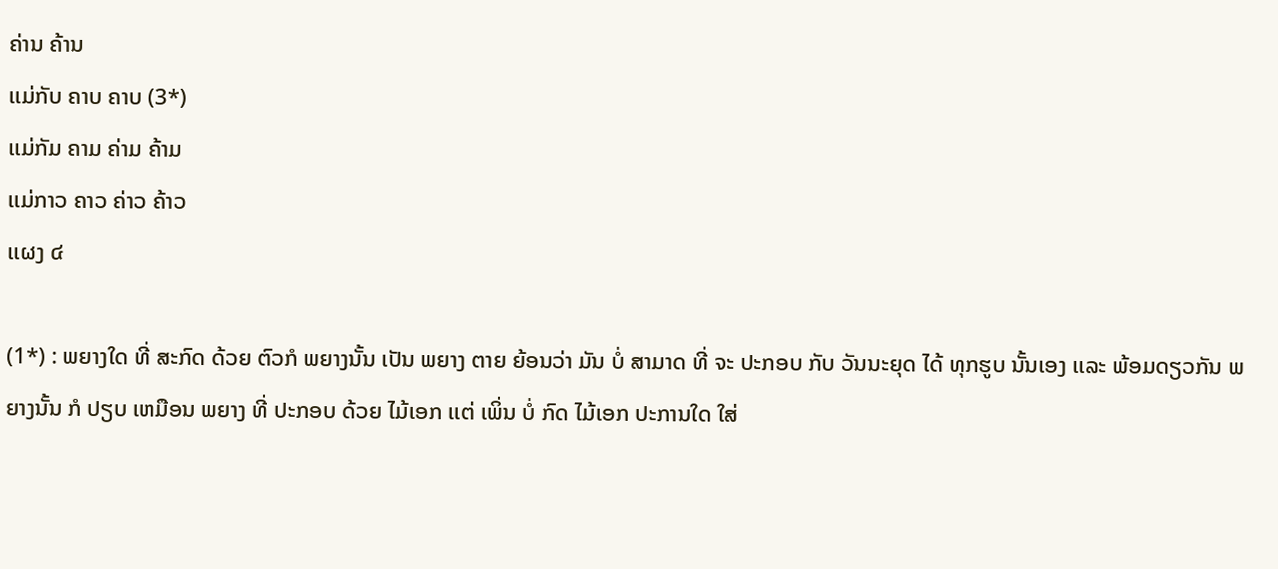ຄ່ານ ຄ້ານ
ເເມ່ກັບ ຄາບ ຄາບ (3*)
ເເມ່ກັມ ຄາມ ຄ່າມ ຄ້າມ
ເເມ່ກາວ ຄາວ ຄ່າວ ຄ້າວ
ເເຜງ ໔

(1*) : ພຍາງໃດ ທີ່ ສະກົດ ດ້ວຍ ຕົວກໍ ພຍາງນັ້ນ ເປັນ ພຍາງ ຕາຍ ຍ້ອນວ່າ ມັນ ບໍ່ ສາມາດ ທີ່ ຈະ ປະກອບ ກັບ ວັນນະຍຸດ ໄດ້ ທຸກຮູບ ນັ້ນເອງ ເເລະ ພ້ອມດຽວກັນ ພຍາງນັ້ນ ກໍ ປຽບ ເຫມືອນ ພຍາງ ທີ່ ປະກອບ ດ້ວຍ ໄມ້ເອກ ເເຕ່ ເພິ່ນ ບໍ່ ກົດ ໄມ້ເອກ ປະການໃດ ໃສ່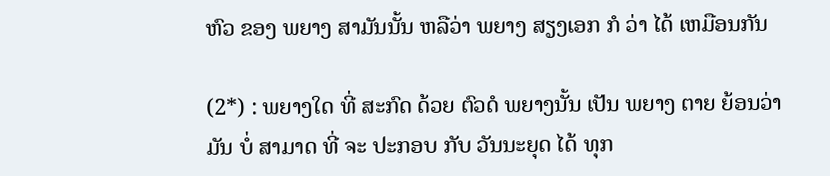ຫົວ ຂອງ ພຍາງ ສາມັນນັ້ນ ຫລືວ່າ ພຍາງ ສຽງເອກ ກໍ ວ່າ ໄດ້ ເຫມືອນກັນ

(2*) : ພຍາງໃດ ທີ່ ສະກົດ ດ້ວຍ ຕົວດໍ ພຍາງນັ້ນ ເປັນ ພຍາງ ຕາຍ ຍ້ອນວ່າ ມັນ ບໍ່ ສາມາດ ທີ່ ຈະ ປະກອບ ກັບ ວັນນະຍຸດ ໄດ້ ທຸກ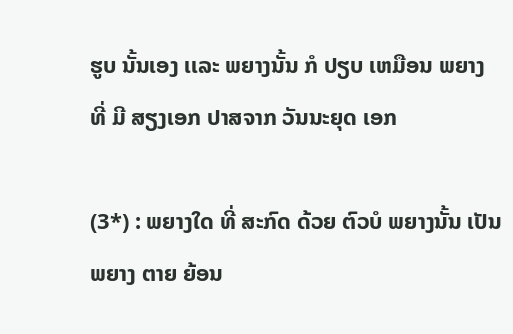ຮູບ ນັ້ນເອງ ເເລະ ພຍາງນັ້ນ ກໍ ປຽບ ເຫມືອນ ພຍາງ ທີ່ ມີ ສຽງເອກ ປາສຈາກ ວັນນະຍຸດ ເອກ

(3*) : ພຍາງໃດ ທີ່ ສະກົດ ດ້ວຍ ຕົວບໍ ພຍາງນັ້ນ ເປັນ ພຍາງ ຕາຍ ຍ້ອນ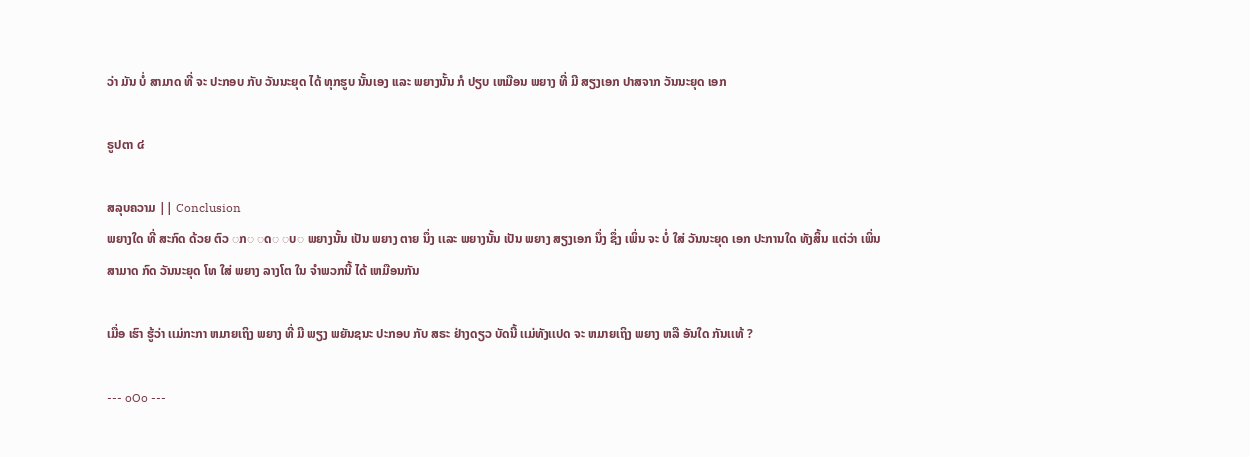ວ່າ ມັນ ບໍ່ ສາມາດ ທີ່ ຈະ ປະກອບ ກັບ ວັນນະຍຸດ ໄດ້ ທຸກຮູບ ນັ້ນເອງ ເເລະ ພຍາງນັ້ນ ກໍ ປຽບ ເຫມືອນ ພຍາງ ທີ່ ມີ ສຽງເອກ ປາສຈາກ ວັນນະຍຸດ ເອກ

ຣູປຕາ ໔

ສລຸບຄວາມ || Conclusion
ພຍາງໃດ ທີ່ ສະກົດ ດ້ວຍ ຕົວ ◌ກ◌ ◌ດ◌ ◌ບ◌ ພຍາງນັ້ນ ເປັນ ພຍາງ ຕາຍ ນຶ່ງ ເເລະ ພຍາງນັ້ນ ເປັນ ພຍາງ ສຽງເອກ ນຶ່ງ ຊຶ່ງ ເພິ່ນ ຈະ ບໍ່ ໃສ່ ວັນນະຍຸດ ເອກ ປະການໃດ ທັງສິ້ນ ເເຕ່ວ່າ ເພິ່ນ ສາມາດ ກົດ ວັນນະຍຸດ ໂທ ໃສ່ ພຍາງ ລາງໂຕ ໃນ ຈໍາພວກນີ້ ໄດ້ ເຫມືອນກັນ

ເມື່ອ ເຮົາ ຮູ້ວ່າ ເເມ່ກະກາ ຫມາຍເຖິງ ພຍາງ ທີ່ ມີ ພຽງ ພຍັນຊນະ ປະກອບ ກັບ ສຣະ ຢ່າງດຽວ ບັດນີ້ ເເມ່ທັງເເປດ ຈະ ຫມາຍເຖິງ ພຍາງ ຫລື ອັນໃດ ກັນເເທ້ ?

--- oOo ---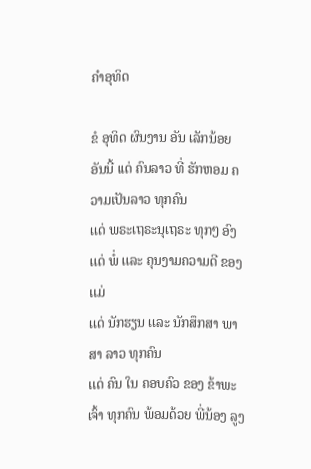ຄໍາອຸທິດ

ຂໍ ອຸທິດ ຜົນງານ ອັນ ເລັກນ້ອຍ ອັນນີ້ ເເດ່ ຄົນລາວ ທີ່ ຮັກຫອມ ຄວາມເປັນລາວ ທຸກຄົນ
ເເດ່ ພຣະເຖຣະນຸເຖຣະ ທຸກໆ ອົງ
ເເດ່ ພໍ່ ເເລະ ຄຸນງາມຄວາມດີ ຂອງ ເເມ່
ເເດ່ ນັກຮຽນ ເເລະ ນັກສຶກສາ ພາສາ ລາວ ທຸກຄົນ
ເເດ່ ຄົນ ໃນ ຄອບຄົວ ຂອງ ຂ້າພະເຈົ້າ ທຸກຄົນ ພ້ອມດ້ວຍ ພີ່ນ້ອງ ລູງ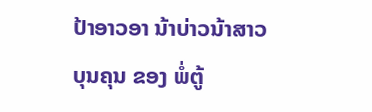ປ້າອາວອາ ນ້າບ່າວນ້າສາວ
ບຸນຄຸນ ຂອງ ພໍ່ຕູ້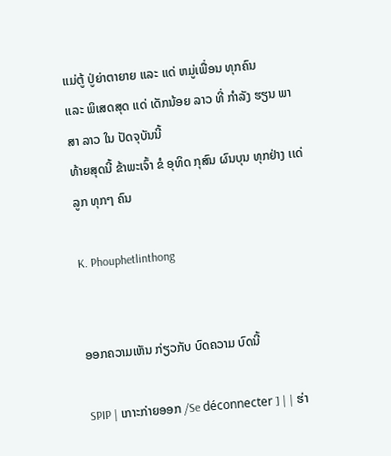ເເມ່ຕູ້ ປູ່ຍ່າຕາຍາຍ ເເລະ ເເດ່ ຫມູ່ເພື່ອນ ທຸກຄົນ
ເເລະ ພິເສດສຸດ ເເດ່ ເດັກນ້ອຍ ລາວ ທີ່ ກໍາລັງ ຮຽນ ພາສາ ລາວ ໃນ ປັດຈຸບັນນີ້
ທ້າຍສຸດນີ້ ຂ້າພະເຈົ້າ ຂໍ ອຸທິດ ກຸສົນ ຜົນບຸນ ທຸກຢ່າງ ເເດ່ ລູກ ທຸກໆ ຄົນ

K. Phouphetlinthong


ອອກຄວາມເຫັນ ກ່ຽວກັບ ບົດຄວາມ ບົດນີ້

SPIP | ເກາະກ່າຍອອກ /Se déconnecter ] | | ຮ່າ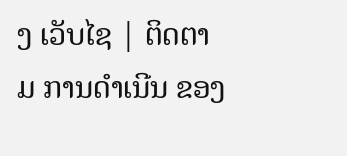ງ ເວັບໄຊ | ຕິດຕາມ ການດໍາເນີນ ຂອງ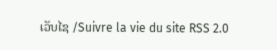ເວັບໄຊ /Suivre la vie du site RSS 2.0